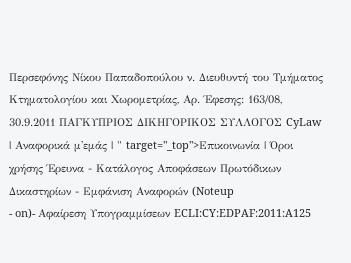Περσεφόνης Νίκου Παπαδοπούλου ν. Διευθυντή του Τμήματος Κτηματολογίου και Χωρομετρίας, Αρ. Έφεσης: 163/08, 30.9.2011 ΠΑΓΚΥΠΡΙΟΣ ΔΙΚΗΓΟΡΙΚΟΣ ΣΥΛΛΟΓΟΣ CyLaw | Αναφορικά μ'εμάς | " target="_top">Επικοινωνία | Όροι χρήσης Έρευνα - Κατάλογος Αποφάσεων Πρωτόδικων Δικαστηρίων - Εμφάνιση Αναφορών (Noteup
- on)- Αφαίρεση Υπογραμμίσεων ECLI:CY:EDPAF:2011:A125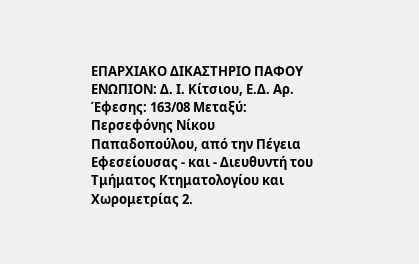ΕΠΑΡΧΙΑΚΟ ΔΙΚΑΣΤΗΡΙΟ ΠΑΦΟΥ ΕΝΩΠΙΟΝ: Δ. Ι. Κίτσιου, Ε.Δ. Αρ. Έφεσης: 163/08 Μεταξύ: Περσεφόνης Νίκου Παπαδοπούλου, από την Πέγεια Εφεσείουσας - και - Διευθυντή του Τμήματος Κτηματολογίου και Χωρομετρίας 2.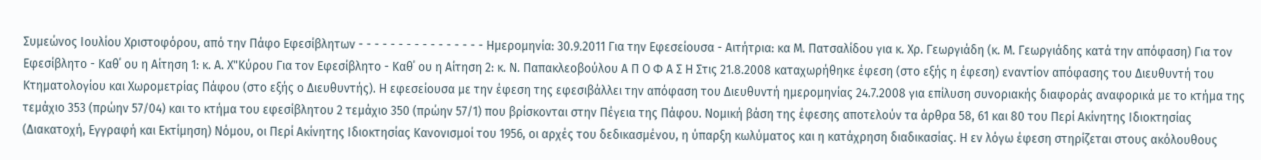Συμεώνος Ιουλίου Χριστοφόρου, από την Πάφο Εφεσίβλητων - - - - - - - - - - - - - - - - Ημερομηνία: 30.9.2011 Για την Εφεσείουσα - Αιτήτρια: κα Μ. Πατσαλίδου για κ. Χρ. Γεωργιάδη (κ. Μ. Γεωργιάδης κατά την απόφαση) Για τον Εφεσίβλητο - Καθ΄ ου η Αίτηση 1: κ. Α. Χ"Κύρου Για τον Εφεσίβλητο - Καθ΄ ου η Αίτηση 2: κ. Ν. Παπακλεοβούλου Α Π Ο Φ Α Σ Η Στις 21.8.2008 καταχωρήθηκε έφεση (στο εξής η έφεση) εναντίον απόφασης του Διευθυντή του Κτηματολογίου και Χωρομετρίας Πάφου (στο εξής ο Διευθυντής). Η εφεσείουσα με την έφεση της εφεσιβάλλει την απόφαση του Διευθυντή ημερομηνίας 24.7.2008 για επίλυση συνοριακής διαφοράς αναφορικά με το κτήμα της τεμάχιο 353 (πρώην 57/04) και το κτήμα του εφεσίβλητου 2 τεμάχιο 350 (πρώην 57/1) που βρίσκονται στην Πέγεια της Πάφου. Νομική βάση της έφεσης αποτελούν τα άρθρα 58, 61 και 80 του Περί Ακίνητης Ιδιοκτησίας (Διακατοχή, Εγγραφή και Εκτίμηση) Νόμου, οι Περί Ακίνητης Ιδιοκτησίας Κανονισμοί του 1956, οι αρχές του δεδικασμένου, η ύπαρξη κωλύματος και η κατάχρηση διαδικασίας. Η εν λόγω έφεση στηρίζεται στους ακόλουθους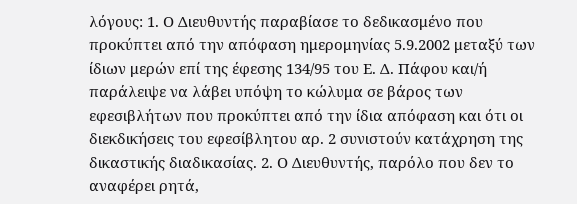λόγους: 1. Ο Διευθυντής παραβίασε το δεδικασμένο που προκύπτει από την απόφαση ημερομηνίας 5.9.2002 μεταξύ των ίδιων μερών επί της έφεσης 134/95 του Ε. Δ. Πάφου και/ή παράλειψε να λάβει υπόψη το κώλυμα σε βάρος των εφεσιβλήτων που προκύπτει από την ίδια απόφαση και ότι οι διεκδικήσεις του εφεσίβλητου αρ. 2 συνιστούν κατάχρηση της δικαστικής διαδικασίας. 2. Ο Διευθυντής, παρόλο που δεν το αναφέρει ρητά,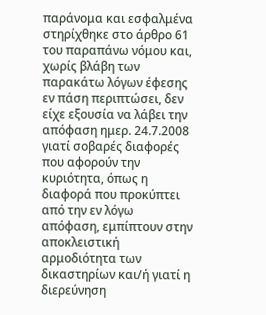παράνομα και εσφαλμένα στηρίχθηκε στο άρθρο 61 του παραπάνω νόμου και, χωρίς βλάβη των παρακάτω λόγων έφεσης εν πάση περιπτώσει, δεν είχε εξουσία να λάβει την απόφαση ημερ. 24.7.2008 γιατί σοβαρές διαφορές που αφορούν την κυριότητα, όπως η διαφορά που προκύπτει από την εν λόγω απόφαση, εμπίπτουν στην αποκλειστική αρμοδιότητα των δικαστηρίων και/ή γιατί η διερεύνηση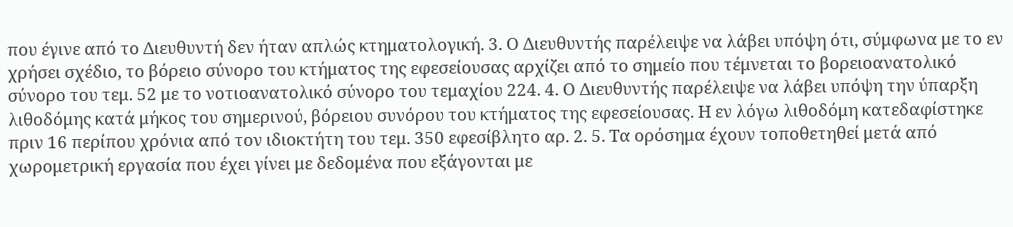που έγινε από το Διευθυντή δεν ήταν απλώς κτηματολογική. 3. Ο Διευθυντής παρέλειψε να λάβει υπόψη ότι, σύμφωνα με το εν χρήσει σχέδιο, το βόρειο σύνορο του κτήματος της εφεσείουσας αρχίζει από το σημείο που τέμνεται το βορειοανατολικό σύνορο του τεμ. 52 με το νοτιοανατολικό σύνορο του τεμαχίου 224. 4. Ο Διευθυντής παρέλειψε να λάβει υπόψη την ύπαρξη λιθοδόμης κατά μήκος του σημερινού, βόρειου συνόρου του κτήματος της εφεσείουσας. Η εν λόγω λιθοδόμη κατεδαφίστηκε πριν 16 περίπου χρόνια από τον ιδιοκτήτη του τεμ. 350 εφεσίβλητο αρ. 2. 5. Τα ορόσημα έχουν τοποθετηθεί μετά από χωρομετρική εργασία που έχει γίνει με δεδομένα που εξάγονται με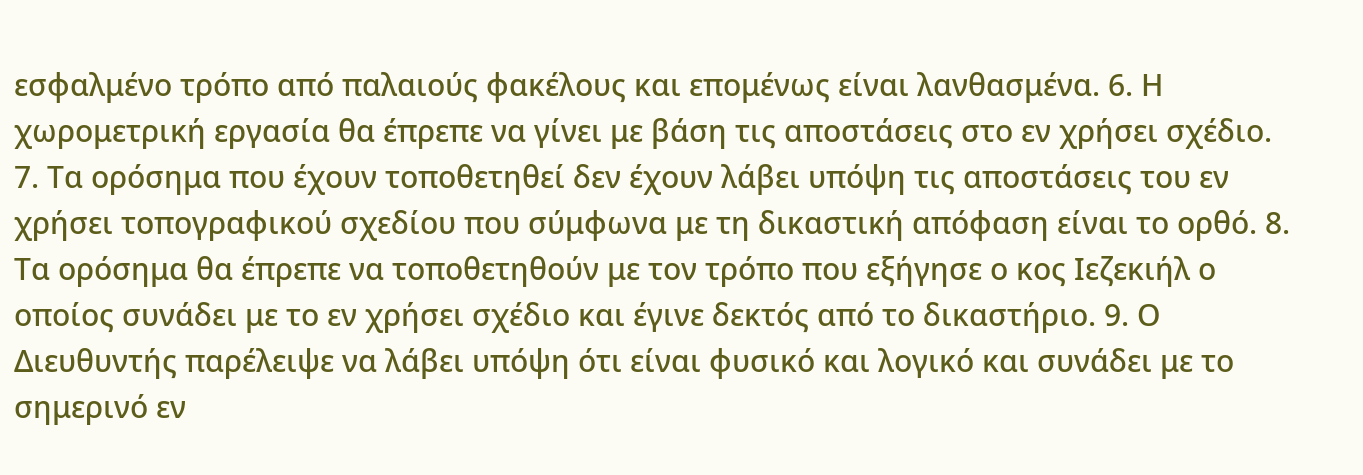εσφαλμένο τρόπο από παλαιούς φακέλους και επομένως είναι λανθασμένα. 6. Η χωρομετρική εργασία θα έπρεπε να γίνει με βάση τις αποστάσεις στο εν χρήσει σχέδιο. 7. Τα ορόσημα που έχουν τοποθετηθεί δεν έχουν λάβει υπόψη τις αποστάσεις του εν χρήσει τοπογραφικού σχεδίου που σύμφωνα με τη δικαστική απόφαση είναι το ορθό. 8. Τα ορόσημα θα έπρεπε να τοποθετηθούν με τον τρόπο που εξήγησε ο κος Ιεζεκιήλ ο οποίος συνάδει με το εν χρήσει σχέδιο και έγινε δεκτός από το δικαστήριο. 9. Ο Διευθυντής παρέλειψε να λάβει υπόψη ότι είναι φυσικό και λογικό και συνάδει με το σημερινό εν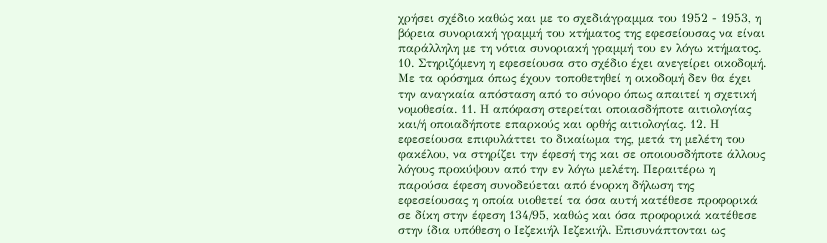χρήσει σχέδιο καθώς και με το σχεδιάγραμμα του 1952 - 1953, η βόρεια συνοριακή γραμμή του κτήματος της εφεσείουσας να είναι παράλληλη με τη νότια συνοριακή γραμμή του εν λόγω κτήματος. 10. Στηριζόμενη η εφεσείουσα στο σχέδιο έχει ανεγείρει οικοδομή. Με τα ορόσημα όπως έχουν τοποθετηθεί η οικοδομή δεν θα έχει την αναγκαία απόσταση από το σύνορο όπως απαιτεί η σχετική νομοθεσία. 11. Η απόφαση στερείται οποιασδήποτε αιτιολογίας και/ή οποιαδήποτε επαρκούς και ορθής αιτιολογίας. 12. Η εφεσείουσα επιφυλάττει το δικαίωμα της, μετά τη μελέτη του φακέλου, να στηρίζει την έφεσή της και σε οποιουσδήποτε άλλους λόγους προκύψουν από την εν λόγω μελέτη. Περαιτέρω η παρούσα έφεση συνοδεύεται από ένορκη δήλωση της εφεσείουσας η οποία υιοθετεί τα όσα αυτή κατέθεσε προφορικά σε δίκη στην έφεση 134/95, καθώς και όσα προφορικά κατέθεσε στην ίδια υπόθεση ο Ιεζεκιήλ Ιεζεκιήλ. Επισυνάπτονται ως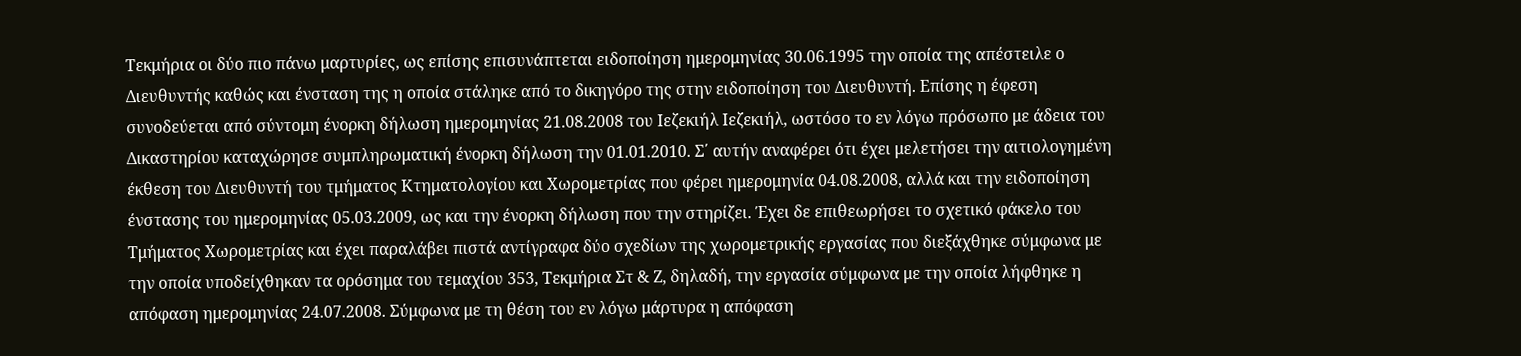Τεκμήρια οι δύο πιο πάνω μαρτυρίες, ως επίσης επισυνάπτεται ειδοποίηση ημερομηνίας 30.06.1995 την οποία της απέστειλε ο Διευθυντής καθώς και ένσταση της η οποία στάληκε από το δικηγόρο της στην ειδοποίηση του Διευθυντή. Επίσης η έφεση συνοδεύεται από σύντομη ένορκη δήλωση ημερομηνίας 21.08.2008 του Ιεζεκιήλ Ιεζεκιήλ, ωστόσο το εν λόγω πρόσωπο με άδεια του Δικαστηρίου καταχώρησε συμπληρωματική ένορκη δήλωση την 01.01.2010. Σ΄ αυτήν αναφέρει ότι έχει μελετήσει την αιτιολογημένη έκθεση του Διευθυντή του τμήματος Κτηματολογίου και Χωρομετρίας που φέρει ημερομηνία 04.08.2008, αλλά και την ειδοποίηση ένστασης του ημερομηνίας 05.03.2009, ως και την ένορκη δήλωση που την στηρίζει. Έχει δε επιθεωρήσει το σχετικό φάκελο του Τμήματος Χωρομετρίας και έχει παραλάβει πιστά αντίγραφα δύο σχεδίων της χωρομετρικής εργασίας που διεξάχθηκε σύμφωνα με την οποία υποδείχθηκαν τα ορόσημα του τεμαχίου 353, Τεκμήρια Στ & Ζ, δηλαδή, την εργασία σύμφωνα με την οποία λήφθηκε η απόφαση ημερομηνίας 24.07.2008. Σύμφωνα με τη θέση του εν λόγω μάρτυρα η απόφαση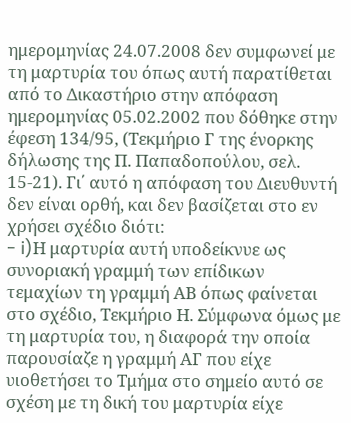ημερομηνίας 24.07.2008 δεν συμφωνεί με τη μαρτυρία του όπως αυτή παρατίθεται από το Δικαστήριο στην απόφαση ημερομηνίας 05.02.2002 που δόθηκε στην έφεση 134/95, (Τεκμήριο Γ της ένορκης δήλωσης της Π. Παπαδοπούλου, σελ. 15-21). Γι΄ αυτό η απόφαση του Διευθυντή δεν είναι ορθή, και δεν βασίζεται στο εν χρήσει σχέδιο διότι:
- i)Η μαρτυρία αυτή υποδείκνυε ως συνοριακή γραμμή των επίδικων τεμαχίων τη γραμμή ΑΒ όπως φαίνεται στο σχέδιο, Τεκμήριο Η. Σύμφωνα όμως με τη μαρτυρία του, η διαφορά την οποία παρουσίαζε η γραμμή ΑΓ που είχε υιοθετήσει το Τμήμα στο σημείο αυτό σε σχέση με τη δική του μαρτυρία είχε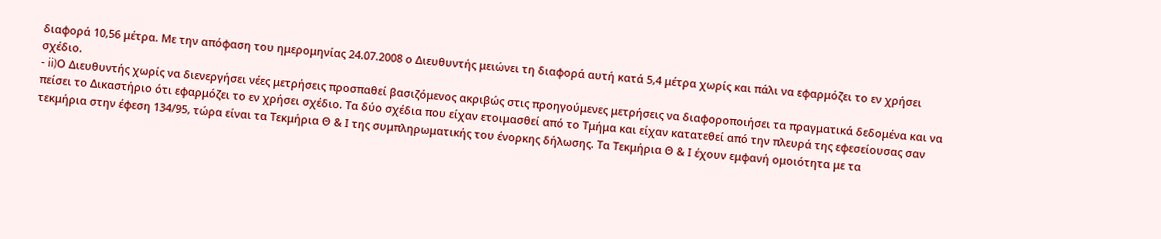διαφορά 10,56 μέτρα. Με την απόφαση του ημερομηνίας 24.07.2008 ο Διευθυντής μειώνει τη διαφορά αυτή κατά 5,4 μέτρα χωρίς και πάλι να εφαρμόζει το εν χρήσει σχέδιο.
- ii)Ο Διευθυντής χωρίς να διενεργήσει νέες μετρήσεις προσπαθεί βασιζόμενος ακριβώς στις προηγούμενες μετρήσεις να διαφοροποιήσει τα πραγματικά δεδομένα και να πείσει το Δικαστήριο ότι εφαρμόζει το εν χρήσει σχέδιο. Τα δύο σχέδια που είχαν ετοιμασθεί από το Τμήμα και είχαν κατατεθεί από την πλευρά της εφεσείουσας σαν τεκμήρια στην έφεση 134/95, τώρα είναι τα Τεκμήρια Θ & Ι της συμπληρωματικής του ένορκης δήλωσης. Τα Τεκμήρια Θ & Ι έχουν εμφανή ομοιότητα με τα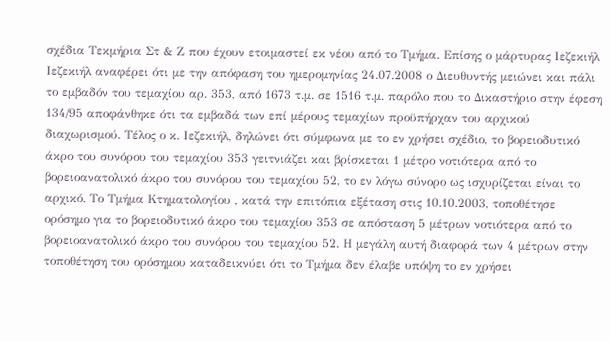σχέδια Τεκμήρια Στ & Ζ που έχουν ετοιμαστεί εκ νέου από το Τμήμα. Επίσης ο μάρτυρας Ιεζεκιήλ Ιεζεκιήλ αναφέρει ότι με την απόφαση του ημερομηνίας 24.07.2008 ο Διευθυντής μειώνει και πάλι το εμβαδόν του τεμαχίου αρ. 353, από 1673 τ.μ. σε 1516 τ.μ. παρόλο που το Δικαστήριο στην έφεση 134/95 αποφάνθηκε ότι τα εμβαδά των επί μέρους τεμαχίων προϋπήρχαν του αρχικού διαχωρισμού. Τέλος ο κ. Ιεζεκιήλ, δηλώνει ότι σύμφωνα με το εν χρήσει σχέδιο, το βορειοδυτικό άκρο του συνόρου του τεμαχίου 353 γειτνιάζει και βρίσκεται 1 μέτρο νοτιότερα από το βορειοανατολικό άκρο του συνόρου του τεμαχίου 52, το εν λόγω σύνορο ως ισχυρίζεται είναι το αρχικό. Το Τμήμα Κτηματολογίου , κατά την επιτόπια εξέταση στις 10.10.2003, τοποθέτησε ορόσημο για το βορειοδυτικό άκρο του τεμαχίου 353 σε απόσταση 5 μέτρων νοτιότερα από το βορειοανατολικό άκρο του συνόρου του τεμαχίου 52. Η μεγάλη αυτή διαφορά των 4 μέτρων στην τοποθέτηση του ορόσημου καταδεικνύει ότι το Τμήμα δεν έλαβε υπόψη το εν χρήσει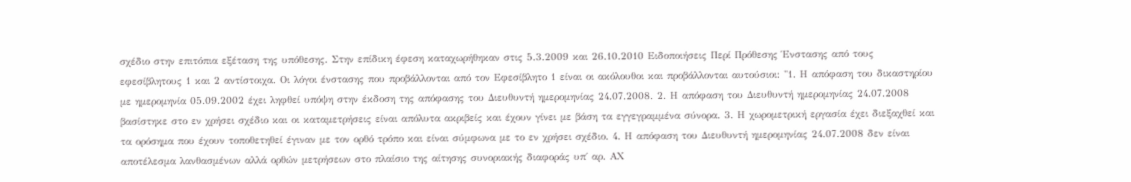σχέδιο στην επιτόπια εξέταση της υπόθεσης. Στην επίδικη έφεση καταχωρήθηκαν στις 5.3.2009 και 26.10.2010 Ειδοποιήσεις Περί Πρόθεσης Ένστασης από τους εφεσίβλητους 1 και 2 αντίστοιχα. Οι λόγοι ένστασης που προβάλλονται από τον Εφεσίβλητο 1 είναι οι ακόλουθοι και προβάλλονται αυτούσιοι: "1. Η απόφαση του δικαστηρίου με ημερομηνία 05.09.2002 έχει ληφθεί υπόψη στην έκδοση της απόφασης του Διευθυντή ημερομηνίας 24.07.2008. 2. Η απόφαση του Διευθυντή ημερομηνίας 24.07.2008 βασίστηκε στο εν χρήσει σχέδιο και οι καταμετρήσεις είναι απόλυτα ακριβείς και έχουν γίνει με βάση τα εγγεγραμμένα σύνορα. 3. Η χωρομετρική εργασία έχει διεξαχθεί και τα ορόσημα που έχουν τοποθετηθεί έγιναν με τον ορθό τρόπο και είναι σύμφωνα με το εν χρήσει σχέδιο. 4. Η απόφαση του Διευθυντή ημερομηνίας 24.07.2008 δεν είναι αποτέλεσμα λανθασμένων αλλά ορθών μετρήσεων στο πλαίσιο της αίτησης συνοριακής διαφοράς υπ΄ αρ. ΑΧ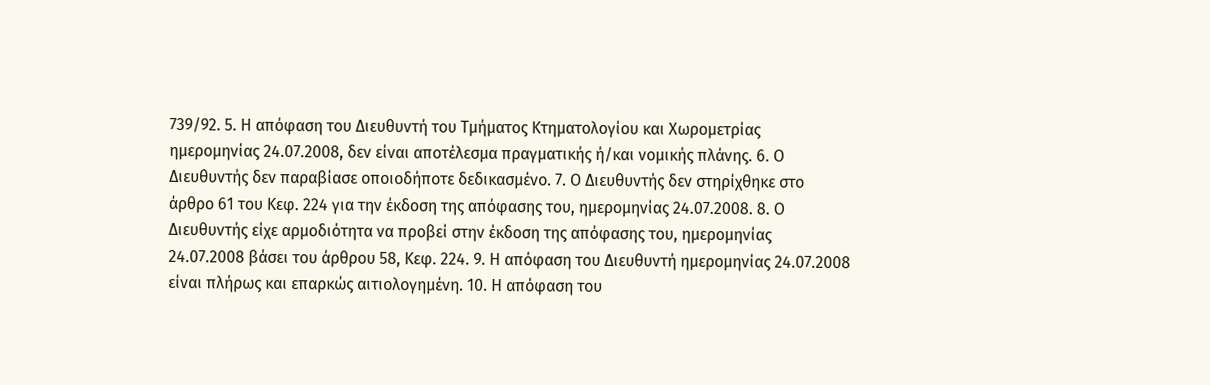739/92. 5. Η απόφαση του Διευθυντή του Τμήματος Κτηματολογίου και Χωρομετρίας ημερομηνίας 24.07.2008, δεν είναι αποτέλεσμα πραγματικής ή/και νομικής πλάνης. 6. Ο Διευθυντής δεν παραβίασε οποιοδήποτε δεδικασμένο. 7. Ο Διευθυντής δεν στηρίχθηκε στο άρθρο 61 του Κεφ. 224 για την έκδοση της απόφασης του, ημερομηνίας 24.07.2008. 8. Ο Διευθυντής είχε αρμοδιότητα να προβεί στην έκδοση της απόφασης του, ημερομηνίας 24.07.2008 βάσει του άρθρου 58, Κεφ. 224. 9. Η απόφαση του Διευθυντή ημερομηνίας 24.07.2008 είναι πλήρως και επαρκώς αιτιολογημένη. 10. Η απόφαση του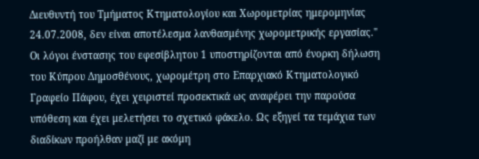Διευθυντή του Τμήματος Κτηματολογίου και Χωρομετρίας ημερομηνίας 24.07.2008, δεν είναι αποτέλεσμα λανθασμένης χωρομετρικής εργασίας." Οι λόγοι ένστασης του εφεσίβλητου 1 υποστηρίζονται από ένορκη δήλωση του Κύπρου Δημοσθένους, χωρομέτρη στο Επαρχιακό Κτηματολογικό Γραφείο Πάφου, έχει χειριστεί προσεκτικά ως αναφέρει την παρούσα υπόθεση και έχει μελετήσει το σχετικό φάκελο. Ως εξηγεί τα τεμάχια των διαδίκων προήλθαν μαζί με ακόμη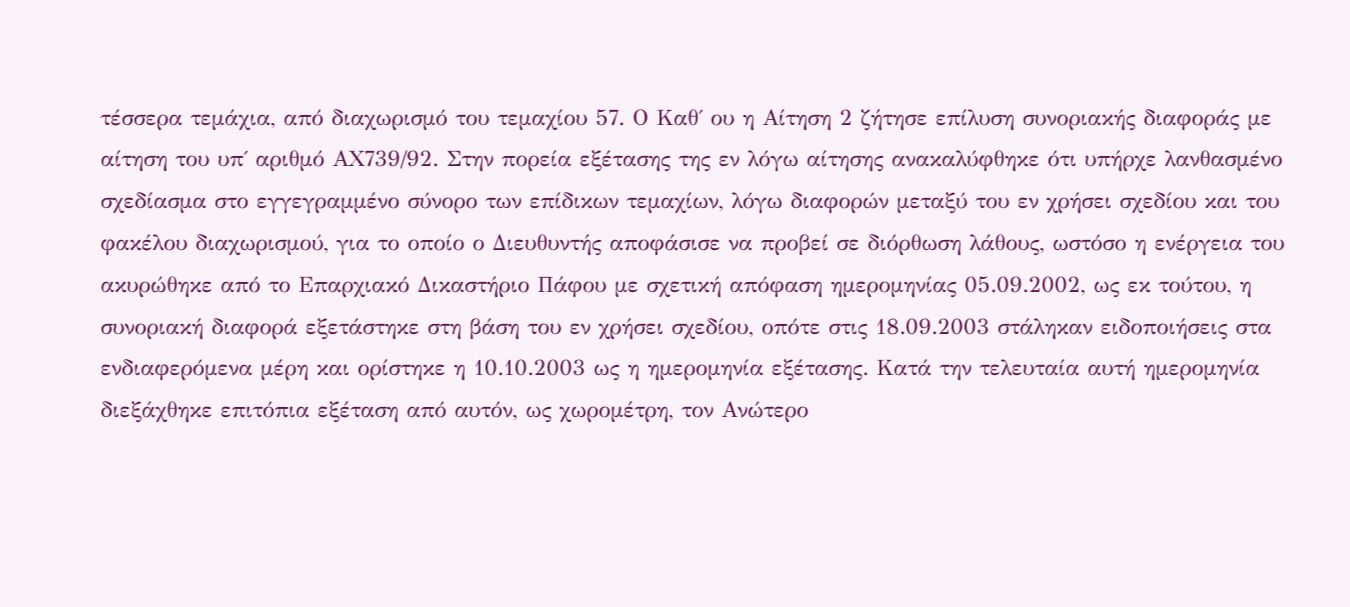τέσσερα τεμάχια, από διαχωρισμό του τεμαχίου 57. Ο Καθ΄ ου η Αίτηση 2 ζήτησε επίλυση συνοριακής διαφοράς με αίτηση του υπ΄ αριθμό ΑΧ739/92. Στην πορεία εξέτασης της εν λόγω αίτησης ανακαλύφθηκε ότι υπήρχε λανθασμένο σχεδίασμα στο εγγεγραμμένο σύνορο των επίδικων τεμαχίων, λόγω διαφορών μεταξύ του εν χρήσει σχεδίου και του φακέλου διαχωρισμού, για το οποίο ο Διευθυντής αποφάσισε να προβεί σε διόρθωση λάθους, ωστόσο η ενέργεια του ακυρώθηκε από το Επαρχιακό Δικαστήριο Πάφου με σχετική απόφαση ημερομηνίας 05.09.2002, ως εκ τούτου, η συνοριακή διαφορά εξετάστηκε στη βάση του εν χρήσει σχεδίου, οπότε στις 18.09.2003 στάληκαν ειδοποιήσεις στα ενδιαφερόμενα μέρη και ορίστηκε η 10.10.2003 ως η ημερομηνία εξέτασης. Κατά την τελευταία αυτή ημερομηνία διεξάχθηκε επιτόπια εξέταση από αυτόν, ως χωρομέτρη, τον Ανώτερο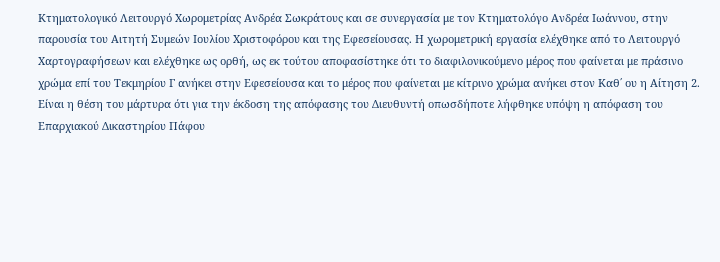Κτηματολογικό Λειτουργό Χωρομετρίας Ανδρέα Σωκράτους και σε συνεργασία με τον Κτηματολόγο Ανδρέα Ιωάννου, στην παρουσία του Αιτητή Συμεών Ιουλίου Χριστοφόρου και της Εφεσείουσας. Η χωρομετρική εργασία ελέχθηκε από το Λειτουργό Χαρτογραφήσεων και ελέχθηκε ως ορθή, ως εκ τούτου αποφασίστηκε ότι το διαφιλονικούμενο μέρος που φαίνεται με πράσινο χρώμα επί του Τεκμηρίου Γ ανήκει στην Εφεσείουσα και το μέρος που φαίνεται με κίτρινο χρώμα ανήκει στον Καθ΄ ου η Αίτηση 2. Είναι η θέση του μάρτυρα ότι για την έκδοση της απόφασης του Διευθυντή οπωσδήποτε λήφθηκε υπόψη η απόφαση του Επαρχιακού Δικαστηρίου Πάφου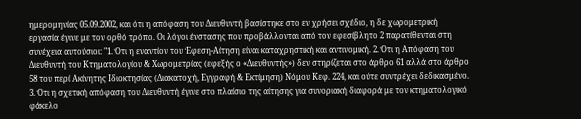ημερομηνίας 05.09.2002, και ότι η απόφαση του Διευθυντή βασίστηκε στο εν χρήσει σχέδιο, η δε χωρομετρική εργασία έγινε με τον ορθό τρόπο. Οι λόγοι ένστασης που προβάλλονται από τον εφεσίβλητο 2 παρατίθενται στη συνέχεια αυτούσιοι: "1. Ότι η εναντίον του Έφεση-Αίτηση είναι καταχρηστική και αντινομική. 2. Ότι η Απόφαση του Διευθυντή του Κτηματολογίου & Χωρομετρίας (εφεξής ο «Διευθυντής») δεν στηρίζεται στο άρθρο 61 αλλά στο άρθρο 58 του περί Ακίνητης Ιδιοκτησίας (Διακατοχή, Εγγραφή & Εκτίμηση) Νόμου Κεφ. 224, και ούτε συντρέχει δεδικασμένο. 3. Ότι η σχετική απόφαση του Διευθυντή έγινε στο πλαίσιο της αίτησης για συνοριακή διαφορά με τον κτηματολογικό φάκελο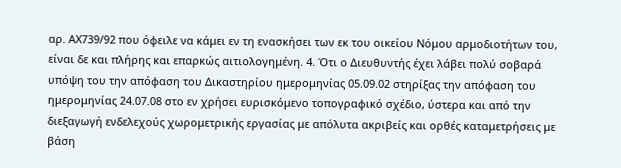αρ. ΑΧ739/92 που όφειλε να κάμει εν τη ενασκήσει των εκ του οικείου Νόμου αρμοδιοτήτων του, είναι δε και πλήρης και επαρκώς αιτιολογημένη. 4. Ότι ο Διευθυντής έχει λάβει πολύ σοβαρά υπόψη του την απόφαση του Δικαστηρίου ημερομηνίας 05.09.02 στηρίξας την απόφαση του ημερομηνίας 24.07.08 στο εν χρήσει ευρισκόμενο τοπογραφικό σχέδιο, ύστερα και από την διεξαγωγή ενδελεχούς χωρομετρικής εργασίας με απόλυτα ακριβείς και ορθές καταμετρήσεις με βάση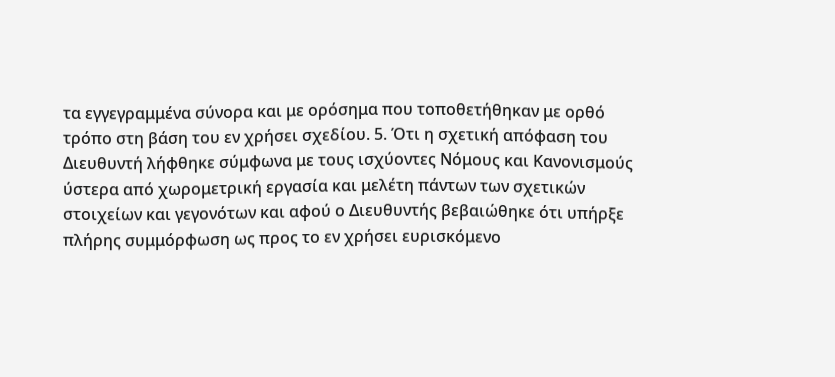τα εγγεγραμμένα σύνορα και με ορόσημα που τοποθετήθηκαν με ορθό τρόπο στη βάση του εν χρήσει σχεδίου. 5. Ότι η σχετική απόφαση του Διευθυντή λήφθηκε σύμφωνα με τους ισχύοντες Νόμους και Κανονισμούς ύστερα από χωρομετρική εργασία και μελέτη πάντων των σχετικών στοιχείων και γεγονότων και αφού ο Διευθυντής βεβαιώθηκε ότι υπήρξε πλήρης συμμόρφωση ως προς το εν χρήσει ευρισκόμενο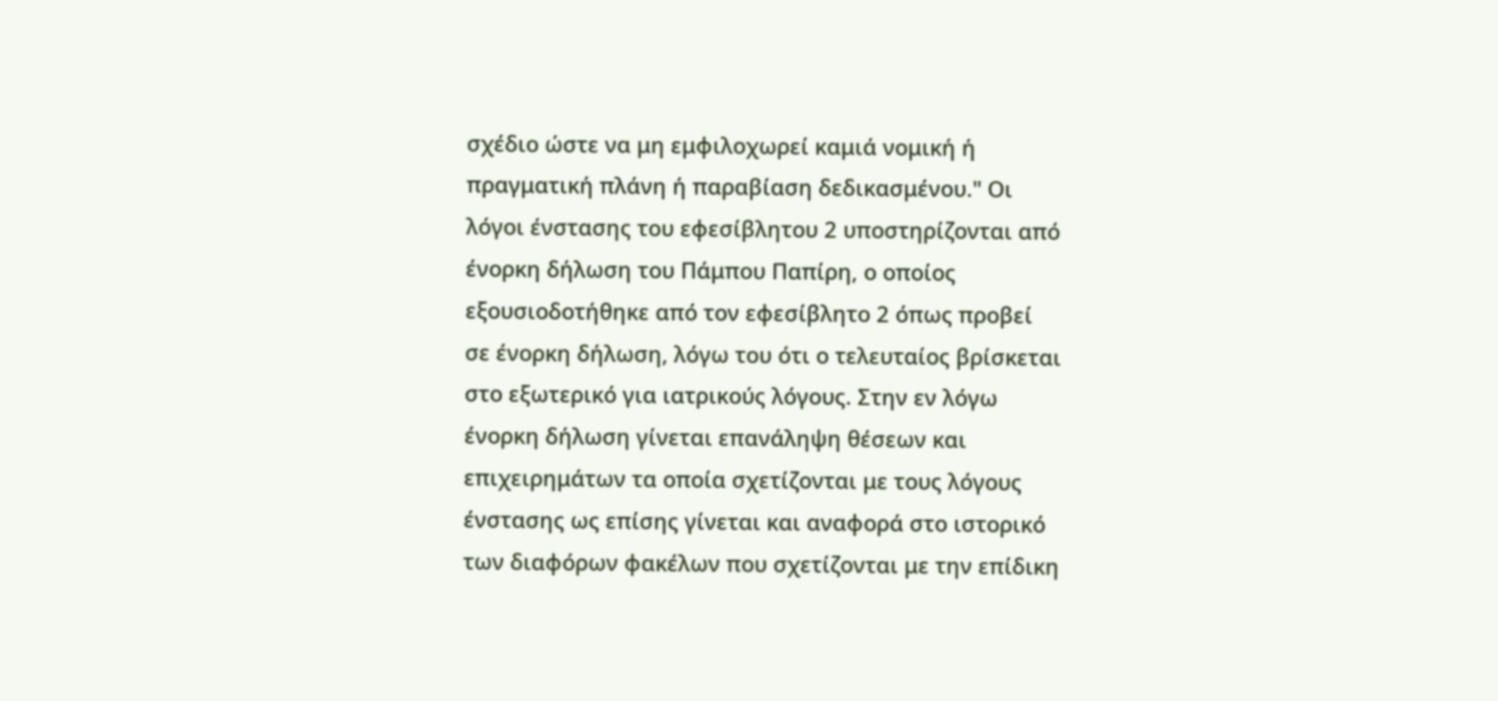σχέδιο ώστε να μη εμφιλοχωρεί καμιά νομική ή πραγματική πλάνη ή παραβίαση δεδικασμένου." Οι λόγοι ένστασης του εφεσίβλητου 2 υποστηρίζονται από ένορκη δήλωση του Πάμπου Παπίρη, ο οποίος εξουσιοδοτήθηκε από τον εφεσίβλητο 2 όπως προβεί σε ένορκη δήλωση, λόγω του ότι ο τελευταίος βρίσκεται στο εξωτερικό για ιατρικούς λόγους. Στην εν λόγω ένορκη δήλωση γίνεται επανάληψη θέσεων και επιχειρημάτων τα οποία σχετίζονται με τους λόγους ένστασης ως επίσης γίνεται και αναφορά στο ιστορικό των διαφόρων φακέλων που σχετίζονται με την επίδικη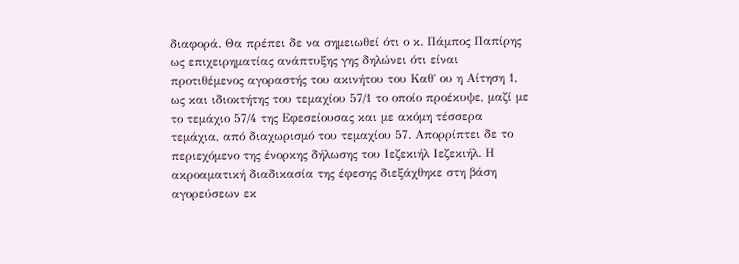διαφορά. Θα πρέπει δε να σημειωθεί ότι ο κ. Πάμπος Παπίρης ως επιχειρηματίας ανάπτυξης γης δηλώνει ότι είναι προτιθέμενος αγοραστής του ακινήτου του Καθ΄ ου η Αίτηση 1, ως και ιδιοκτήτης του τεμαχίου 57/1 το οποίο προέκυψε, μαζί με το τεμάχιο 57/4 της Εφεσείουσας και με ακόμη τέσσερα τεμάχια, από διαχωρισμό του τεμαχίου 57. Απορρίπτει δε το περιεχόμενο της ένορκης δήλωσης του Ιεζεκιήλ Ιεζεκιήλ. Η ακροαματική διαδικασία της έφεσης διεξάχθηκε στη βάση αγορεύσεων εκ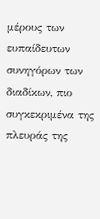μέρους των ευπαίδευτων συνηγόρων των διαδίκων, πιο συγκεκριμένα της πλευράς της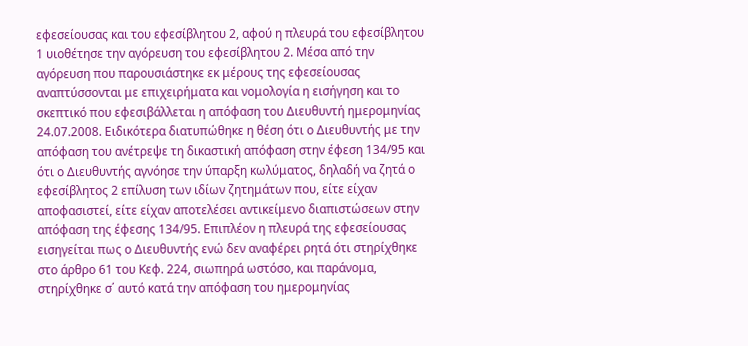εφεσείουσας και του εφεσίβλητου 2, αφού η πλευρά του εφεσίβλητου 1 υιοθέτησε την αγόρευση του εφεσίβλητου 2. Μέσα από την αγόρευση που παρουσιάστηκε εκ μέρους της εφεσείουσας αναπτύσσονται με επιχειρήματα και νομολογία η εισήγηση και το σκεπτικό που εφεσιβάλλεται η απόφαση του Διευθυντή ημερομηνίας 24.07.2008. Ειδικότερα διατυπώθηκε η θέση ότι ο Διευθυντής με την απόφαση του ανέτρεψε τη δικαστική απόφαση στην έφεση 134/95 και ότι ο Διευθυντής αγνόησε την ύπαρξη κωλύματος, δηλαδή να ζητά ο εφεσίβλητος 2 επίλυση των ιδίων ζητημάτων που, είτε είχαν αποφασιστεί, είτε είχαν αποτελέσει αντικείμενο διαπιστώσεων στην απόφαση της έφεσης 134/95. Επιπλέον η πλευρά της εφεσείουσας εισηγείται πως ο Διευθυντής ενώ δεν αναφέρει ρητά ότι στηρίχθηκε στο άρθρο 61 του Κεφ. 224, σιωπηρά ωστόσο, και παράνομα, στηρίχθηκε σ΄ αυτό κατά την απόφαση του ημερομηνίας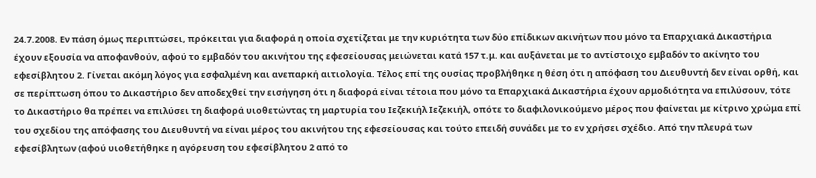24.7.2008. Εν πάση όμως περιπτώσει, πρόκειται για διαφορά η οποία σχετίζεται με την κυριότητα των δύο επίδικων ακινήτων που μόνο τα Επαρχιακά Δικαστήρια έχουν εξουσία να αποφανθούν, αφού το εμβαδόν του ακινήτου της εφεσείουσας μειώνεται κατά 157 τ.μ. και αυξάνεται με το αντίστοιχο εμβαδόν το ακίνητο του εφεσίβλητου 2. Γίνεται ακόμη λόγος για εσφαλμένη και ανεπαρκή αιτιολογία. Τέλος επί της ουσίας προβλήθηκε η θέση ότι η απόφαση του Διευθυντή δεν είναι ορθή, και σε περίπτωση όπου το Δικαστήριο δεν αποδεχθεί την εισήγηση ότι η διαφορά είναι τέτοια που μόνο τα Επαρχιακά Δικαστήρια έχουν αρμοδιότητα να επιλύσουν, τότε το Δικαστήριο θα πρέπει να επιλύσει τη διαφορά υιοθετώντας τη μαρτυρία του Ιεζεκιήλ Ιεζεκιήλ, οπότε το διαφιλονικούμενο μέρος που φαίνεται με κίτρινο χρώμα επί του σχεδίου της απόφασης του Διευθυντή να είναι μέρος του ακινήτου της εφεσείουσας και τούτο επειδή συνάδει με το εν χρήσει σχέδιο. Από την πλευρά των εφεσίβλητων (αφού υιοθετήθηκε η αγόρευση του εφεσίβλητου 2 από το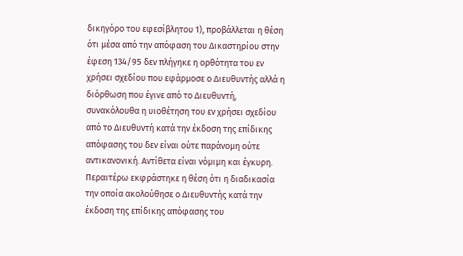δικηγόρο του εφεσίβλητου 1), προβάλλεται η θέση ότι μέσα από την απόφαση του Δικαστηρίου στην έφεση 134/95 δεν πλήγηκε η ορθότητα του εν χρήσει σχεδίου που εφάρμοσε ο Διευθυντής αλλά η διόρθωση που έγινε από το Διευθυντή, συνακόλουθα η υιοθέτηση του εν χρήσει σχεδίου από το Διευθυντή κατά την έκδοση της επίδικης απόφασης του δεν είναι ούτε παράνομη ούτε αντικανονική. Αντίθετα είναι νόμιμη και έγκυρη. Περαιτέρω εκφράστηκε η θέση ότι η διαδικασία την οποία ακολούθησε ο Διευθυντής κατά την έκδοση της επίδικης απόφασης του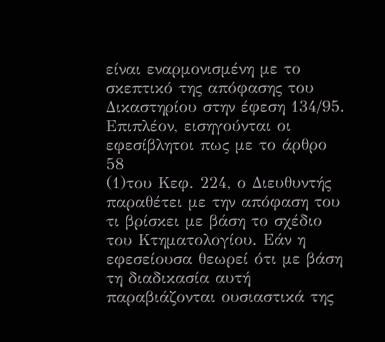είναι εναρμονισμένη με το σκεπτικό της απόφασης του Δικαστηρίου στην έφεση 134/95. Επιπλέον, εισηγούνται οι εφεσίβλητοι πως με το άρθρο 58
(1)του Κεφ. 224, ο Διευθυντής παραθέτει με την απόφαση του τι βρίσκει με βάση το σχέδιο του Κτηματολογίου. Εάν η εφεσείουσα θεωρεί ότι με βάση τη διαδικασία αυτή παραβιάζονται ουσιαστικά της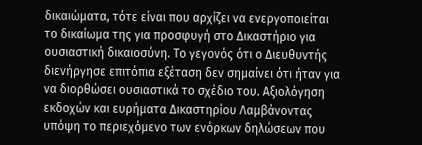δικαιώματα, τότε είναι που αρχίζει να ενεργοποιείται το δικαίωμα της για προσφυγή στο Δικαστήριο για ουσιαστική δικαιοσύνη. Το γεγονός ότι ο Διευθυντής διενήργησε επιτόπια εξέταση δεν σημαίνει ότι ήταν για να διορθώσει ουσιαστικά το σχέδιο του. Αξιολόγηση εκδοχών και ευρήματα Δικαστηρίου Λαμβάνοντας υπόψη το περιεχόμενο των ενόρκων δηλώσεων που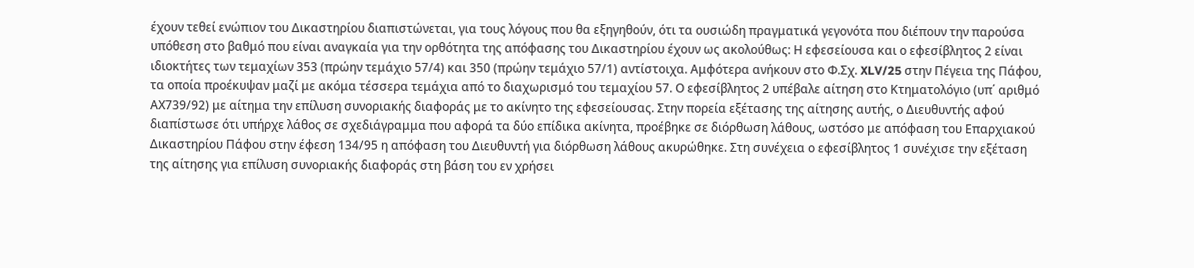έχουν τεθεί ενώπιον του Δικαστηρίου διαπιστώνεται, για τους λόγους που θα εξηγηθούν, ότι τα ουσιώδη πραγματικά γεγονότα που διέπουν την παρούσα υπόθεση στο βαθμό που είναι αναγκαία για την ορθότητα της απόφασης του Δικαστηρίου έχουν ως ακολούθως: Η εφεσείουσα και ο εφεσίβλητος 2 είναι ιδιοκτήτες των τεμαχίων 353 (πρώην τεμάχιο 57/4) και 350 (πρώην τεμάχιο 57/1) αντίστοιχα. Αμφότερα ανήκουν στο Φ.Σχ. XLV/25 στην Πέγεια της Πάφου, τα οποία προέκυψαν μαζί με ακόμα τέσσερα τεμάχια από το διαχωρισμό του τεμαχίου 57. Ο εφεσίβλητος 2 υπέβαλε αίτηση στο Κτηματολόγιο (υπ΄ αριθμό ΑΧ739/92) με αίτημα την επίλυση συνοριακής διαφοράς με το ακίνητο της εφεσείουσας. Στην πορεία εξέτασης της αίτησης αυτής, ο Διευθυντής αφού διαπίστωσε ότι υπήρχε λάθος σε σχεδιάγραμμα που αφορά τα δύο επίδικα ακίνητα, προέβηκε σε διόρθωση λάθους, ωστόσο με απόφαση του Επαρχιακού Δικαστηρίου Πάφου στην έφεση 134/95 η απόφαση του Διευθυντή για διόρθωση λάθους ακυρώθηκε. Στη συνέχεια ο εφεσίβλητος 1 συνέχισε την εξέταση της αίτησης για επίλυση συνοριακής διαφοράς στη βάση του εν χρήσει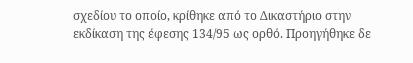σχεδίου το οποίο, κρίθηκε από το Δικαστήριο στην εκδίκαση της έφεσης 134/95 ως ορθό. Προηγήθηκε δε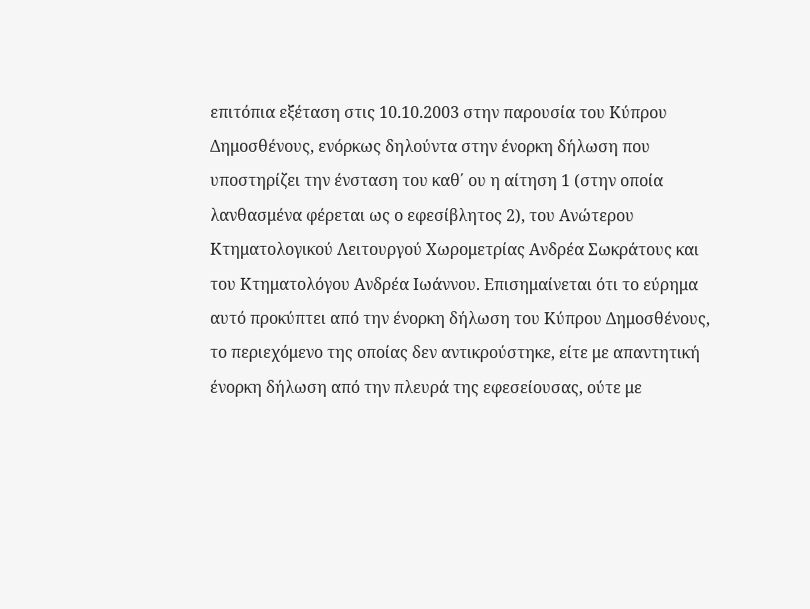επιτόπια εξέταση στις 10.10.2003 στην παρουσία του Κύπρου Δημοσθένους, ενόρκως δηλούντα στην ένορκη δήλωση που υποστηρίζει την ένσταση του καθ΄ ου η αίτηση 1 (στην οποία λανθασμένα φέρεται ως ο εφεσίβλητος 2), του Ανώτερου Κτηματολογικού Λειτουργού Χωρομετρίας Ανδρέα Σωκράτους και του Κτηματολόγου Ανδρέα Ιωάννου. Επισημαίνεται ότι το εύρημα αυτό προκύπτει από την ένορκη δήλωση του Κύπρου Δημοσθένους, το περιεχόμενο της οποίας δεν αντικρούστηκε, είτε με απαντητική ένορκη δήλωση από την πλευρά της εφεσείουσας, ούτε με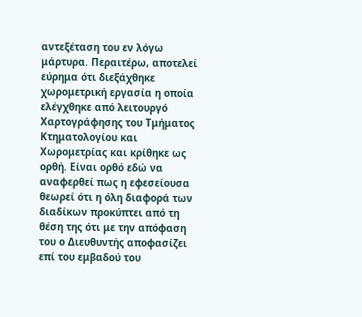αντεξέταση του εν λόγω μάρτυρα. Περαιτέρω, αποτελεί εύρημα ότι διεξάχθηκε χωρομετρική εργασία η οποία ελέγχθηκε από λειτουργό Χαρτογράφησης του Τμήματος Κτηματολογίου και Χωρομετρίας και κρίθηκε ως ορθή. Είναι ορθό εδώ να αναφερθεί πως η εφεσείουσα θεωρεί ότι η όλη διαφορά των διαδίκων προκύπτει από τη θέση της ότι με την απόφαση του ο Διευθυντής αποφασίζει επί του εμβαδού του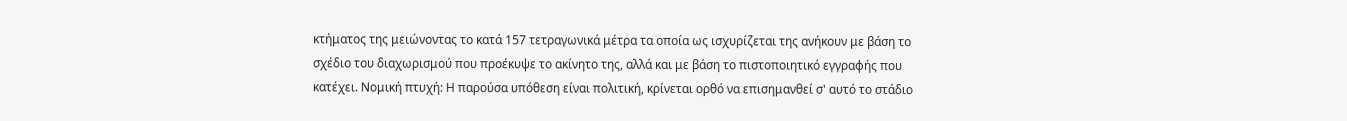κτήματος της μειώνοντας το κατά 157 τετραγωνικά μέτρα τα οποία ως ισχυρίζεται της ανήκουν με βάση το σχέδιο του διαχωρισμού που προέκυψε το ακίνητο της, αλλά και με βάση το πιστοποιητικό εγγραφής που κατέχει. Νομική πτυχή: Η παρούσα υπόθεση είναι πολιτική, κρίνεται ορθό να επισημανθεί σ' αυτό το στάδιο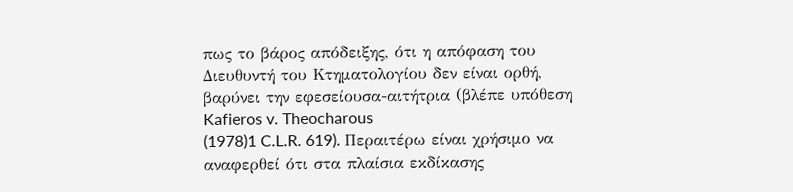πως το βάρος απόδειξης, ότι η απόφαση του Διευθυντή του Κτηματολογίου δεν είναι ορθή, βαρύνει την εφεσείουσα-αιτήτρια (βλέπε υπόθεση Kafieros v. Theocharous
(1978)1 C.L.R. 619). Περαιτέρω είναι χρήσιμο να αναφερθεί ότι στα πλαίσια εκδίκασης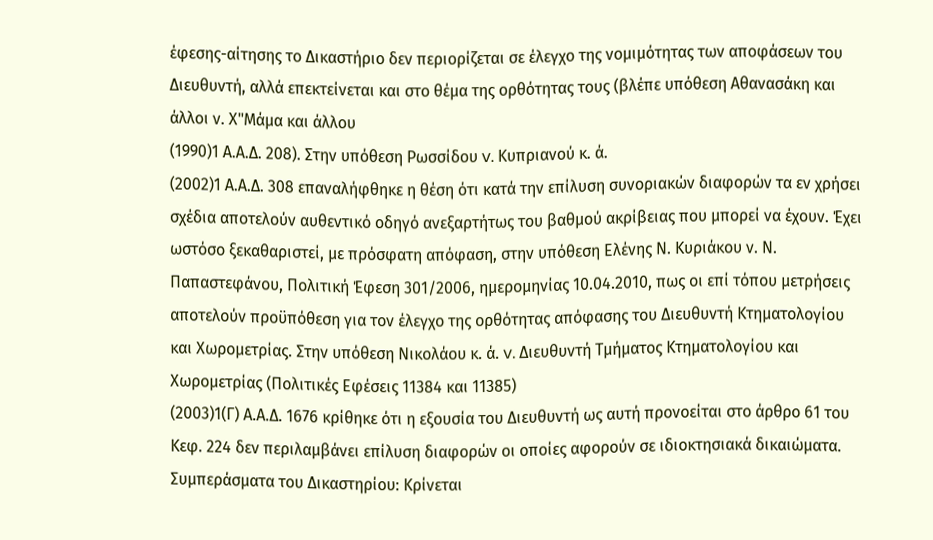έφεσης-αίτησης το Δικαστήριο δεν περιορίζεται σε έλεγχο της νομιμότητας των αποφάσεων του Διευθυντή, αλλά επεκτείνεται και στο θέμα της ορθότητας τους (βλέπε υπόθεση Αθανασάκη και άλλοι ν. Χ"Μάμα και άλλου
(1990)1 Α.Α.Δ. 208). Στην υπόθεση Ρωσσίδου v. Κυπριανού κ. ά.
(2002)1 Α.Α.Δ. 308 επαναλήφθηκε η θέση ότι κατά την επίλυση συνοριακών διαφορών τα εν χρήσει σχέδια αποτελούν αυθεντικό οδηγό ανεξαρτήτως του βαθμού ακρίβειας που μπορεί να έχουν. Έχει ωστόσο ξεκαθαριστεί, με πρόσφατη απόφαση, στην υπόθεση Ελένης Ν. Κυριάκου ν. Ν. Παπαστεφάνου, Πολιτική Έφεση 301/2006, ημερομηνίας 10.04.2010, πως οι επί τόπου μετρήσεις αποτελούν προϋπόθεση για τον έλεγχο της ορθότητας απόφασης του Διευθυντή Κτηματολογίου και Χωρομετρίας. Στην υπόθεση Νικολάου κ. ά. v. Διευθυντή Τμήματος Κτηματολογίου και Χωρομετρίας (Πολιτικές Εφέσεις 11384 και 11385)
(2003)1(Γ) Α.Α.Δ. 1676 κρίθηκε ότι η εξουσία του Διευθυντή ως αυτή προνοείται στο άρθρο 61 του Κεφ. 224 δεν περιλαμβάνει επίλυση διαφορών οι οποίες αφορούν σε ιδιοκτησιακά δικαιώματα. Συμπεράσματα του Δικαστηρίου: Κρίνεται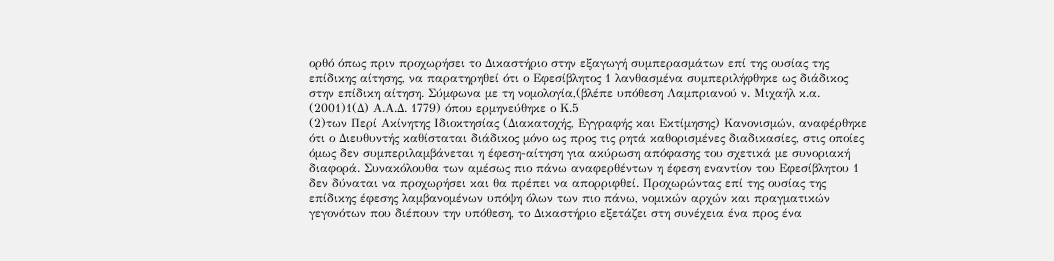ορθό όπως πριν προχωρήσει το Δικαστήριο στην εξαγωγή συμπερασμάτων επί της ουσίας της επίδικης αίτησης, να παρατηρηθεί ότι ο Εφεσίβλητος 1 λανθασμένα συμπεριλήφθηκε ως διάδικος στην επίδικη αίτηση. Σύμφωνα με τη νομολογία,(βλέπε υπόθεση Λαμπριανού ν. Μιχαήλ κ.α.
(2001)1(Δ) Α.Α.Δ. 1779) όπου ερμηνεύθηκε ο Κ.5
(2)των Περί Ακίνητης Ιδιοκτησίας (Διακατοχής, Εγγραφής και Εκτίμησης) Κανονισμών, αναφέρθηκε ότι ο Διευθυντής καθίσταται διάδικος μόνο ως προς τις ρητά καθορισμένες διαδικασίες, στις οποίες όμως δεν συμπεριλαμβάνεται η έφεση-αίτηση για ακύρωση απόφασης του σχετικά με συνοριακή διαφορά. Συνακόλουθα των αμέσως πιο πάνω αναφερθέντων η έφεση εναντίον του Εφεσίβλητου 1 δεν δύναται να προχωρήσει και θα πρέπει να απορριφθεί. Προχωρώντας επί της ουσίας της επίδικης έφεσης λαμβανομένων υπόψη όλων των πιο πάνω, νομικών αρχών και πραγματικών γεγονότων που διέπουν την υπόθεση, το Δικαστήριο εξετάζει στη συνέχεια ένα προς ένα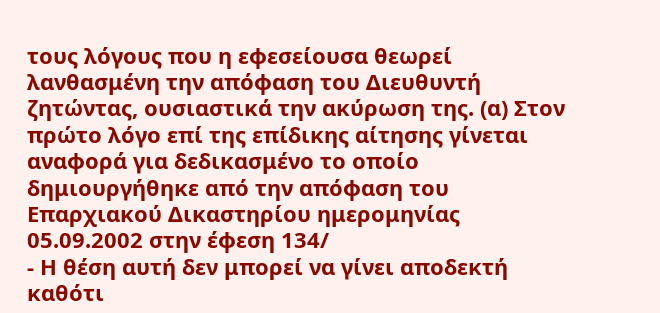τους λόγους που η εφεσείουσα θεωρεί λανθασμένη την απόφαση του Διευθυντή ζητώντας, ουσιαστικά την ακύρωση της. (α) Στον πρώτο λόγο επί της επίδικης αίτησης γίνεται αναφορά για δεδικασμένο το οποίο δημιουργήθηκε από την απόφαση του Επαρχιακού Δικαστηρίου ημερομηνίας 05.09.2002 στην έφεση 134/
- Η θέση αυτή δεν μπορεί να γίνει αποδεκτή καθότι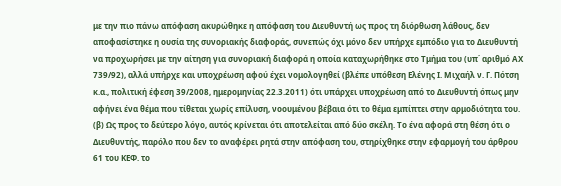με την πιο πάνω απόφαση ακυρώθηκε η απόφαση του Διευθυντή ως προς τη διόρθωση λάθους, δεν αποφασίστηκε η ουσία της συνοριακής διαφοράς, συνεπώς όχι μόνο δεν υπήρχε εμπόδιο για το Διευθυντή να προχωρήσει με την αίτηση για συνοριακή διαφορά η οποία καταχωρήθηκε στο Τμήμα του (υπ΄ αριθμό ΑΧ 739/92), αλλά υπήρχε και υποχρέωση αφού έχει νομολογηθεί (βλέπε υπόθεση Ελένης Ι. Μιχαήλ ν. Γ. Πότση κ.α., πολιτική έφεση 39/2008, ημερομηνίας 22.3.2011) ότι υπάρχει υποχρέωση από το Διευθυντή όπως μην αφήνει ένα θέμα που τίθεται χωρίς επίλυση, νοουμένου βέβαια ότι το θέμα εμπίπτει στην αρμοδιότητα του. (β) Ως προς το δεύτερο λόγο, αυτός κρίνεται ότι αποτελείται από δύο σκέλη. Το ένα αφορά στη θέση ότι ο Διευθυντής, παρόλο που δεν το αναφέρει ρητά στην απόφαση του, στηρίχθηκε στην εφαρμογή του άρθρου 61 του ΚΕΦ. το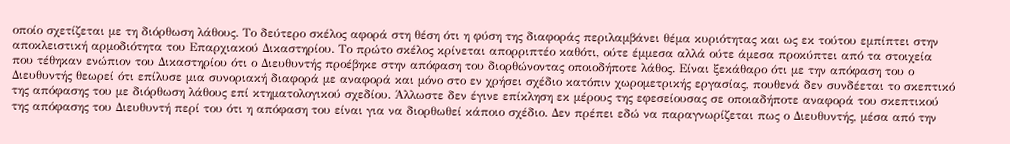οποίο σχετίζεται με τη διόρθωση λάθους. Το δεύτερο σκέλος αφορά στη θέση ότι η φύση της διαφοράς περιλαμβάνει θέμα κυριότητας και ως εκ τούτου εμπίπτει στην αποκλειστική αρμοδιότητα του Επαρχιακού Δικαστηρίου. Το πρώτο σκέλος κρίνεται απορριπτέο καθότι, ούτε έμμεσα αλλά ούτε άμεσα προκύπτει από τα στοιχεία που τέθηκαν ενώπιον του Δικαστηρίου ότι ο Διευθυντής προέβηκε στην απόφαση του διορθώνοντας οποιοδήποτε λάθος. Είναι ξεκάθαρο ότι με την απόφαση του ο Διευθυντής θεωρεί ότι επίλυσε μια συνοριακή διαφορά με αναφορά και μόνο στο εν χρήσει σχέδιο κατόπιν χωρομετρικής εργασίας, πουθενά δεν συνδέεται το σκεπτικό της απόφασης του με διόρθωση λάθους επί κτηματολογικού σχεδίου. Άλλωστε δεν έγινε επίκληση εκ μέρους της εφεσείουσας σε οποιαδήποτε αναφορά του σκεπτικού της απόφασης του Διευθυντή περί του ότι η απόφαση του είναι για να διορθωθεί κάποιο σχέδιο. Δεν πρέπει εδώ να παραγνωρίζεται πως ο Διευθυντής, μέσα από την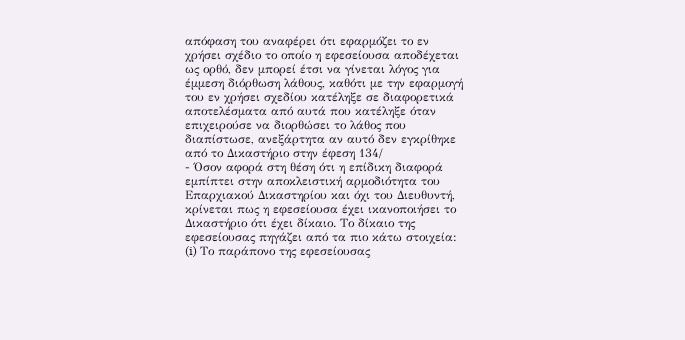απόφαση του αναφέρει ότι εφαρμόζει το εν χρήσει σχέδιο το οποίο η εφεσείουσα αποδέχεται ως ορθό, δεν μπορεί έτσι να γίνεται λόγος για έμμεση διόρθωση λάθους, καθότι με την εφαρμογή του εν χρήσει σχεδίου κατέληξε σε διαφορετικά αποτελέσματα από αυτά που κατέληξε όταν επιχειρούσε να διορθώσει το λάθος που διαπίστωσε, ανεξάρτητα αν αυτό δεν εγκρίθηκε από το Δικαστήριο στην έφεση 134/
- Όσον αφορά στη θέση ότι η επίδικη διαφορά εμπίπτει στην αποκλειστική αρμοδιότητα του Επαρχιακού Δικαστηρίου και όχι του Διευθυντή, κρίνεται πως η εφεσείουσα έχει ικανοποιήσει το Δικαστήριο ότι έχει δίκαιο. Το δίκαιο της εφεσείουσας πηγάζει από τα πιο κάτω στοιχεία: (i) Το παράπονο της εφεσείουσας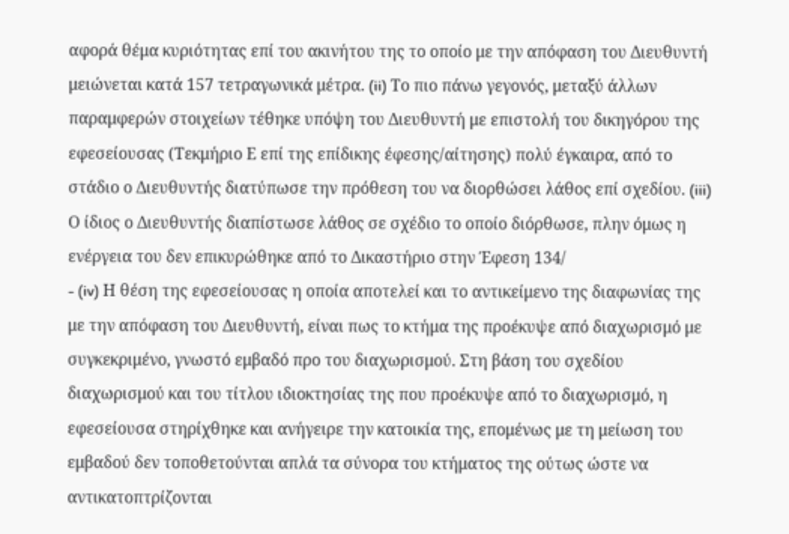αφορά θέμα κυριότητας επί του ακινήτου της το οποίο με την απόφαση του Διευθυντή μειώνεται κατά 157 τετραγωνικά μέτρα. (ii) Το πιο πάνω γεγονός, μεταξύ άλλων παραμφερών στοιχείων τέθηκε υπόψη του Διευθυντή με επιστολή του δικηγόρου της εφεσείουσας (Τεκμήριο Ε επί της επίδικης έφεσης/αίτησης) πολύ έγκαιρα, από το στάδιο ο Διευθυντής διατύπωσε την πρόθεση του να διορθώσει λάθος επί σχεδίου. (iii) Ο ίδιος ο Διευθυντής διαπίστωσε λάθος σε σχέδιο το οποίο διόρθωσε, πλην όμως η ενέργεια του δεν επικυρώθηκε από το Δικαστήριο στην Έφεση 134/
- (iv) Η θέση της εφεσείουσας η οποία αποτελεί και το αντικείμενο της διαφωνίας της με την απόφαση του Διευθυντή, είναι πως το κτήμα της προέκυψε από διαχωρισμό με συγκεκριμένο, γνωστό εμβαδό προ του διαχωρισμού. Στη βάση του σχεδίου διαχωρισμού και του τίτλου ιδιοκτησίας της που προέκυψε από το διαχωρισμό, η εφεσείουσα στηρίχθηκε και ανήγειρε την κατοικία της, επομένως με τη μείωση του εμβαδού δεν τοποθετούνται απλά τα σύνορα του κτήματος της ούτως ώστε να αντικατοπτρίζονται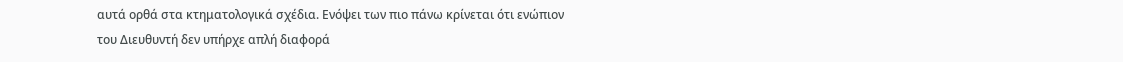αυτά ορθά στα κτηματολογικά σχέδια. Ενόψει των πιο πάνω κρίνεται ότι ενώπιον του Διευθυντή δεν υπήρχε απλή διαφορά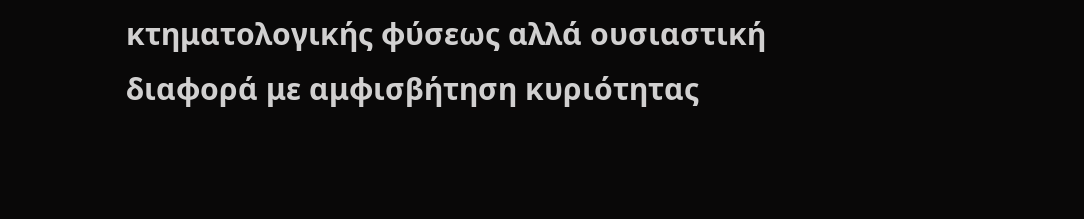κτηματολογικής φύσεως αλλά ουσιαστική διαφορά με αμφισβήτηση κυριότητας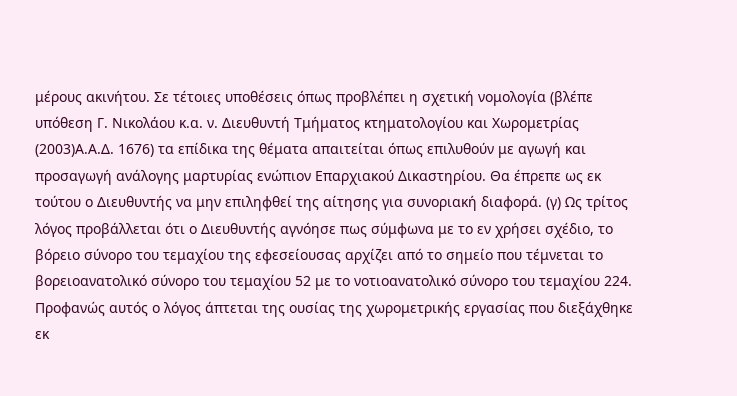μέρους ακινήτου. Σε τέτοιες υποθέσεις όπως προβλέπει η σχετική νομολογία (βλέπε υπόθεση Γ. Νικολάου κ.α. ν. Διευθυντή Τμήματος κτηματολογίου και Χωρομετρίας
(2003)Α.Α.Δ. 1676) τα επίδικα της θέματα απαιτείται όπως επιλυθούν με αγωγή και προσαγωγή ανάλογης μαρτυρίας ενώπιον Επαρχιακού Δικαστηρίου. Θα έπρεπε ως εκ τούτου ο Διευθυντής να μην επιληφθεί της αίτησης για συνοριακή διαφορά. (γ) Ως τρίτος λόγος προβάλλεται ότι ο Διευθυντής αγνόησε πως σύμφωνα με το εν χρήσει σχέδιο, το βόρειο σύνορο του τεμαχίου της εφεσείουσας αρχίζει από το σημείο που τέμνεται το βορειοανατολικό σύνορο του τεμαχίου 52 με το νοτιοανατολικό σύνορο του τεμαχίου 224. Προφανώς αυτός ο λόγος άπτεται της ουσίας της χωρομετρικής εργασίας που διεξάχθηκε εκ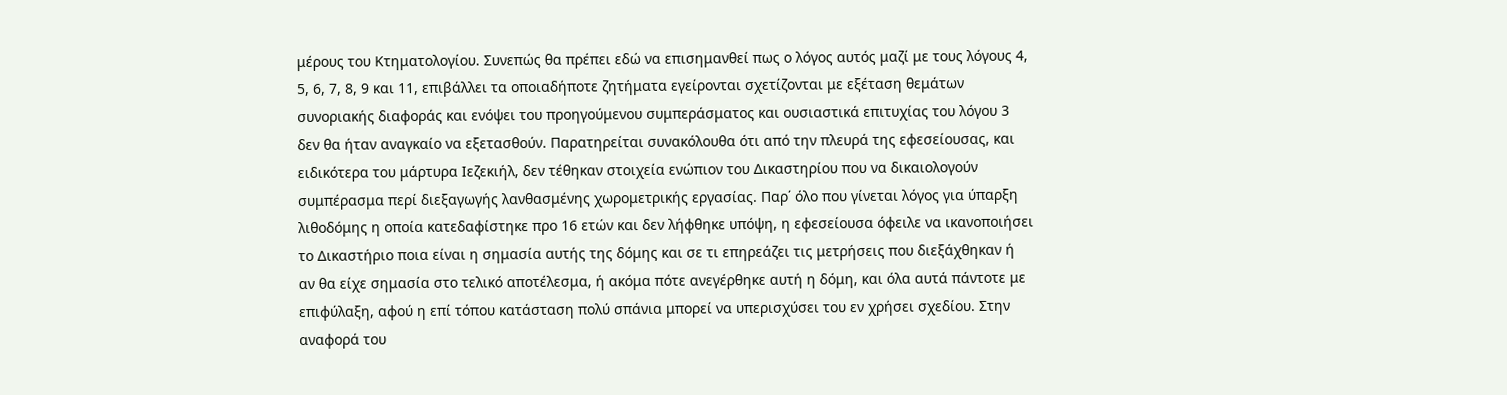μέρους του Κτηματολογίου. Συνεπώς θα πρέπει εδώ να επισημανθεί πως ο λόγος αυτός μαζί με τους λόγους 4, 5, 6, 7, 8, 9 και 11, επιβάλλει τα οποιαδήποτε ζητήματα εγείρονται σχετίζονται με εξέταση θεμάτων συνοριακής διαφοράς και ενόψει του προηγούμενου συμπεράσματος και ουσιαστικά επιτυχίας του λόγου 3 δεν θα ήταν αναγκαίο να εξετασθούν. Παρατηρείται συνακόλουθα ότι από την πλευρά της εφεσείουσας, και ειδικότερα του μάρτυρα Ιεζεκιήλ, δεν τέθηκαν στοιχεία ενώπιον του Δικαστηρίου που να δικαιολογούν συμπέρασμα περί διεξαγωγής λανθασμένης χωρομετρικής εργασίας. Παρ΄ όλο που γίνεται λόγος για ύπαρξη λιθοδόμης η οποία κατεδαφίστηκε προ 16 ετών και δεν λήφθηκε υπόψη, η εφεσείουσα όφειλε να ικανοποιήσει το Δικαστήριο ποια είναι η σημασία αυτής της δόμης και σε τι επηρεάζει τις μετρήσεις που διεξάχθηκαν ή αν θα είχε σημασία στο τελικό αποτέλεσμα, ή ακόμα πότε ανεγέρθηκε αυτή η δόμη, και όλα αυτά πάντοτε με επιφύλαξη, αφού η επί τόπου κατάσταση πολύ σπάνια μπορεί να υπερισχύσει του εν χρήσει σχεδίου. Στην αναφορά του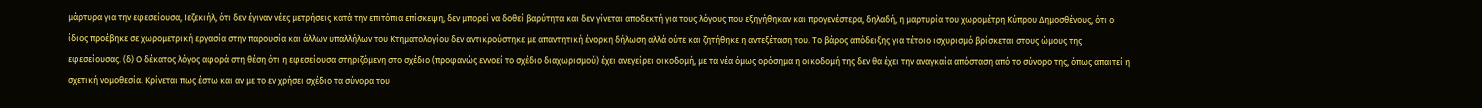μάρτυρα για την εφεσείουσα, Ιεζεκιήλ, ότι δεν έγιναν νέες μετρήσεις κατά την επιτόπια επίσκεψη, δεν μπορεί να δοθεί βαρύτητα και δεν γίνεται αποδεκτή για τους λόγους που εξηγήθηκαν και προγενέστερα, δηλαδή, η μαρτυρία του χωρομέτρη Κύπρου Δημοσθένους, ότι ο ίδιος προέβηκε σε χωρομετρική εργασία στην παρουσία και άλλων υπαλλήλων του Κτηματολογίου δεν αντικρούστηκε με απαντητική ένορκη δήλωση αλλά ούτε και ζητήθηκε η αντεξέταση του. Το βάρος απόδειξης για τέτοιο ισχυρισμό βρίσκεται στους ώμους της εφεσείουσας. (δ) Ο δέκατος λόγος αφορά στη θέση ότι η εφεσείουσα στηριζόμενη στο σχέδιο (προφανώς εννοεί το σχέδιο διαχωρισμού) έχει ανεγείρει οικοδομή, με τα νέα όμως ορόσημα η οικοδομή της δεν θα έχει την αναγκαία απόσταση από το σύνορο της, όπως απαιτεί η σχετική νομοθεσία. Κρίνεται πως έστω και αν με το εν χρήσει σχέδιο τα σύνορα του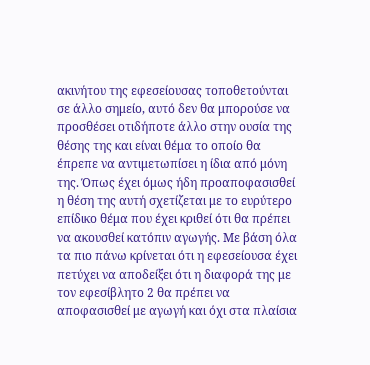ακινήτου της εφεσείουσας τοποθετούνται σε άλλο σημείο, αυτό δεν θα μπορούσε να προσθέσει οτιδήποτε άλλο στην ουσία της θέσης της και είναι θέμα το οποίο θα έπρεπε να αντιμετωπίσει η ίδια από μόνη της. Όπως έχει όμως ήδη προαποφασισθεί η θέση της αυτή σχετίζεται με το ευρύτερο επίδικο θέμα που έχει κριθεί ότι θα πρέπει να ακουσθεί κατόπιν αγωγής. Με βάση όλα τα πιο πάνω κρίνεται ότι η εφεσείουσα έχει πετύχει να αποδείξει ότι η διαφορά της με τον εφεσίβλητο 2 θα πρέπει να αποφασισθεί με αγωγή και όχι στα πλαίσια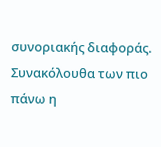συνοριακής διαφοράς. Συνακόλουθα των πιο πάνω η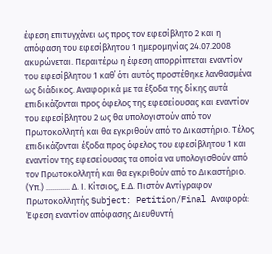έφεση επιτυγχάνει ως προς τον εφεσίβλητο 2 και η απόφαση του εφεσίβλητου 1 ημερομηνίας 24.07.2008 ακυρώνεται. Περαιτέρω η έφεση απορρίπτεται εναντίον του εφεσίβλητου 1 καθ΄ ότι αυτός προστέθηκε λανθασμένα ως διάδικος. Αναφορικά με τα έξοδα της δίκης αυτά επιδικάζονται προς όφελος της εφεσείουσας και εναντίον του εφεσίβλητου 2 ως θα υπολογιστούν από τον Πρωτοκολλητή και θα εγκριθούν από το Δικαστήριο. Τέλος επιδικάζονται έξοδα προς όφελος του εφεσίβλητου 1 και εναντίον της εφεσείουσας τα οποία να υπολογισθούν από τον Πρωτοκολλητή και θα εγκριθούν από το Δικαστήριο. (Υπ.) ............ Δ. Ι. Κίτσιος, Ε.Δ. Πιστόν Αντίγραφον Πρωτοκολλητής Subject: Petition/Final Αναφορά: Έφεση εναντίον απόφασης Διευθυντή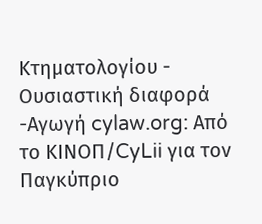Κτηματολογίου - Ουσιαστική διαφορά -Αγωγή cylaw.org: Από το ΚΙΝOΠ/CyLii για τον Παγκύπριο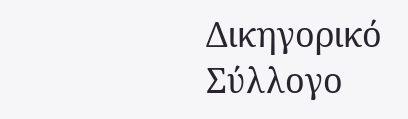Δικηγορικό Σύλλογο